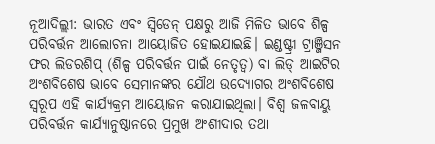ନୂଆଦିଲ୍ଲୀ: ଭାରତ ଏବଂ ସ୍ବିଡେନ୍ ପକ୍ଷରୁ ଆଜି ମିଳିତ ଭାବେ ଶିଳ୍ପ ପରିବର୍ତ୍ତନ ଆଲୋଚନା ଆୟୋଜିତ ହୋଇଯାଇଛି। ଇଣ୍ଡଷ୍ଟ୍ରୀ ଟ୍ରାଞ୍ଜିସନ ଫର ଲିଡରଶିପ୍ (ଶିଳ୍ପ ପରିବର୍ତ୍ତନ ପାଇଁ ନେତୃତ୍ବ) ବା ଲିଡ୍ ଆଇଟିର ଅଂଶବିଶେଷ ଭାବେ ସେମାନଙ୍କର ଯୌଥ ଉଦ୍ୟୋଗର ଅଂଶବିଶେଷ ସ୍ବରୂପ ଏହି କାର୍ଯ୍ୟକ୍ରମ ଆୟୋଜନ କରାଯାଇଥିଲା। ବିଶ୍ବ ଜଳବାୟୁ ପରିବର୍ତ୍ତନ କାର୍ଯ୍ୟାନୁଷ୍ଠାନରେ ପ୍ରମୁଖ ଅଂଶୀଦାର ତଥା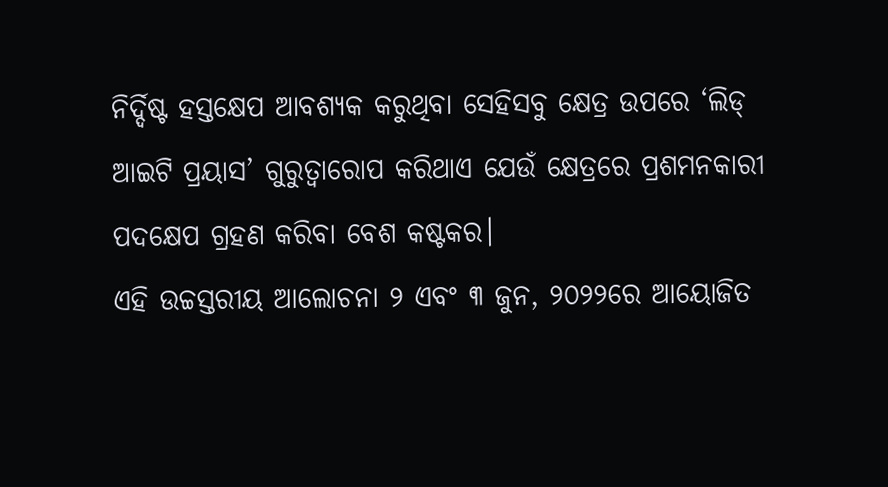ନିର୍ଦ୍ଦିଷ୍ଟ ହସ୍ତକ୍ଷେପ ଆବଶ୍ୟକ କରୁଥିବା ସେହିସବୁ କ୍ଷେତ୍ର ଉପରେ ‘ଲିଡ୍ ଆଇଟି ପ୍ରୟାସ’ ଗୁରୁତ୍ବାରୋପ କରିଥାଏ ଯେଉଁ କ୍ଷେତ୍ରରେ ପ୍ରଶମନକାରୀ ପଦକ୍ଷେପ ଗ୍ରହଣ କରିବା ବେଶ କଷ୍ଟକର।
ଏହି ଉଚ୍ଚସ୍ତରୀୟ ଆଲୋଚନା ୨ ଏବଂ ୩ ଜୁନ, ୨୦୨୨ରେ ଆୟୋଜିତ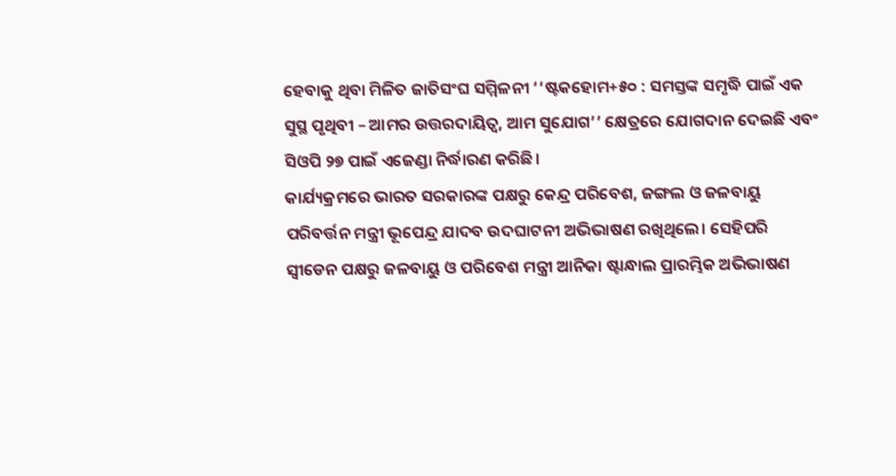ହେବାକୁ ଥିବା ମିଳିତ ଜାତିସଂଘ ସମ୍ମିଳନୀ ‘‘ଷ୍ଟକହୋମ+୫୦ : ସମସ୍ତଙ୍କ ସମୃଦ୍ଧି ପାଇଁ ଏକ ସୁସ୍ଥ ପୃଥିବୀ – ଆମର ଉତ୍ତରଦାୟିତ୍ବ, ଆମ ସୁଯୋଗ’’ କ୍ଷେତ୍ରରେ ଯୋଗଦାନ ଦେଇଛି ଏବଂ ସିଓପି ୨୭ ପାଇଁ ଏଜେଣ୍ଡା ନିର୍ଦ୍ଧାରଣ କରିଛି।
କାର୍ଯ୍ୟକ୍ରମରେ ଭାରତ ସରକାରଙ୍କ ପକ୍ଷରୁ କେନ୍ଦ୍ର ପରିବେଶ, ଜଙ୍ଗଲ ଓ ଜଳବାୟୁ ପରିବର୍ତ୍ତନ ମନ୍ତ୍ରୀ ଭୂପେନ୍ଦ୍ର ଯାଦବ ଉଦଘାଟନୀ ଅଭିଭାଷଣ ରଖିଥିଲେ। ସେହିପରି ସ୍ବୀଡେନ ପକ୍ଷରୁ ଜଳବାୟୁ ଓ ପରିବେଶ ମନ୍ତ୍ରୀ ଆନିକା ଷ୍ଟାନ୍ଧାଲ ପ୍ରାରମ୍ଭିକ ଅଭିଭାଷଣ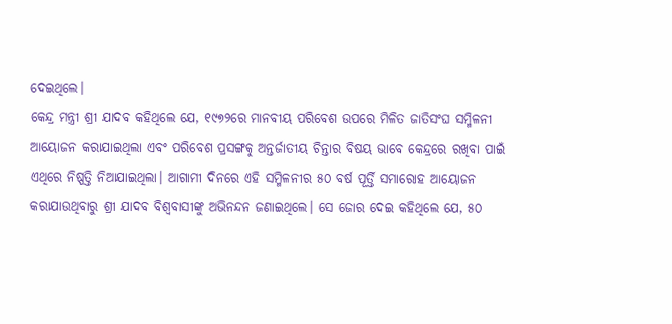ଦେଇଥିଲେ।
କେନ୍ଦ୍ର ମନ୍ତ୍ରୀ ଶ୍ରୀ ଯାଦବ କହିଥିଲେ ଯେ, ୧୯୭୨ରେ ମାନବୀୟ ପରିବେଶ ଉପରେ ମିଳିତ ଜାତିସଂଘ ସମ୍ମିଳନୀ ଆୟୋଜନ କରାଯାଇଥିଲା ଏବଂ ପରିବେଶ ପ୍ରସଙ୍ଗକୁ ଅନ୍ତର୍ଜାତୀୟ ଚିନ୍ତାର ବିଷୟ ଭାବେ କେନ୍ଦ୍ରରେ ରଖିବା ପାଇଁ ଏଥିରେ ନିଷ୍ପତ୍ତି ନିଆଯାଇଥିଲା। ଆଗାମୀ ଦିନରେ ଏହି ସମ୍ମିଳନୀର ୫୦ ବର୍ଷ ପୂର୍ତ୍ତି ସମାରୋହ ଆୟୋଜନ କରାଯାଉଥିବାରୁ ଶ୍ରୀ ଯାଦବ ବିଶ୍ବବାସୀଙ୍କୁ ଅଭିନନ୍ଦନ ଜଣାଇଥିଲେ। ସେ ଜୋର ଦେଇ କହିଥିଲେ ଯେ, ୫୦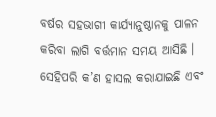ବର୍ଷର ସହଭାଗୀ କାର୍ଯ୍ୟାନୁଷ୍ଠାନକୁ ପାଳନ କରିବା ଲାଗି ବର୍ତ୍ତମାନ ସମୟ ଆସିଛି । ସେହିପରି କ’ଣ ହାସଲ କରାଯାଇଛି ଏବଂ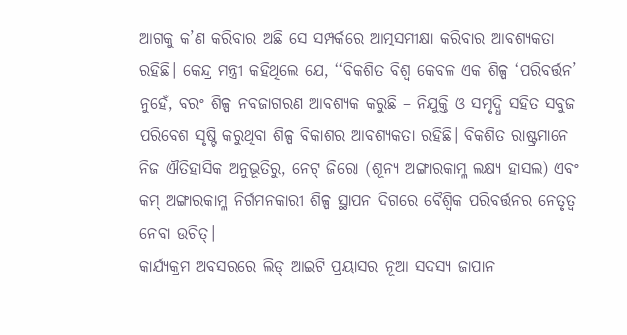ଆଗକୁ କ’ଣ କରିବାର ଅଛି ସେ ସମ୍ପର୍କରେ ଆତ୍ମସମୀକ୍ଷା କରିବାର ଆବଶ୍ୟକତା ରହିଛି। କେନ୍ଦ୍ର ମନ୍ତ୍ରୀ କହିଥିଲେ ଯେ, ‘‘ବିକଶିତ ବିଶ୍ବ କେବଳ ଏକ ଶିଳ୍ପ ‘ପରିବର୍ତ୍ତନ’ ନୁହେଁ, ବରଂ ଶିଳ୍ପ ନବଜାଗରଣ ଆବଶ୍ୟକ କରୁଛି – ନିଯୁକ୍ତି ଓ ସମୃଦ୍ଧି ସହିତ ସବୁଜ ପରିବେଶ ସୃଷ୍ଟି କରୁଥିବା ଶିଳ୍ପ ବିକାଶର ଆବଶ୍ୟକତା ରହିଛି। ବିକଶିତ ରାଷ୍ଟ୍ରମାନେ ନିଜ ଐତିହାସିକ ଅନୁଭୂତିରୁ, ନେଟ୍ ଜିରୋ (ଶୂନ୍ୟ ଅଙ୍ଗାରକାମ୍ଳ ଲକ୍ଷ୍ୟ ହାସଲ) ଏବଂ କମ୍ ଅଙ୍ଗାରକାମ୍ଳ ନିର୍ଗମନକାରୀ ଶିଳ୍ପ ସ୍ଥାପନ ଦିଗରେ ବୈଶ୍ବିକ ପରିବର୍ତ୍ତନର ନେତୃତ୍ବ ନେବା ଉଚିତ୍।
କାର୍ଯ୍ୟକ୍ରମ ଅବସରରେ ଲିଡ୍ ଆଇଟି ପ୍ରୟାସର ନୂଆ ସଦସ୍ୟ ଜାପାନ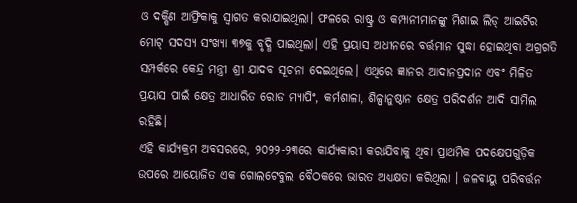ଓ ଦକ୍ଷିଣ ଆଫ୍ରିକାକୁ ସ୍ବାଗତ କରାଯାଇଥିଲା। ଫଳରେ ରାଷ୍ଟ୍ର ଓ କମ୍ପାନୀମାନଙ୍କୁ ମିଶାଇ ଲିଡ୍ ଆଇଟିର ମୋଟ୍ ସଦସ୍ୟ ସଂଖ୍ୟା ୩୭କୁ ବୃଦ୍ଧି ପାଇଥିଲା। ଏହି ପ୍ରୟାସ ଅଧୀନରେ ବର୍ତ୍ତମାନ ସୁଦ୍ଧା ହୋଇଥିବା ଅଗ୍ରଗତି ସମ୍ପର୍କରେ କେନ୍ଦ୍ର ମନ୍ତ୍ରୀ ଶ୍ରୀ ଯାଦବ ସୂଚନା ଦେଇଥିଲେ। ଏଥିରେ ଜ୍ଞାନର ଆଦାନପ୍ରଦାନ ଏବଂ ମିଳିତ ପ୍ରୟାସ ପାଇଁ କ୍ଷେତ୍ର ଆଧାରିତ ରୋଡ ମ୍ୟାପିଂ, କର୍ମଶାଳା, ଶିଳ୍ପାନୁଷ୍ଠାନ କ୍ଷେତ୍ର ପରିଦର୍ଶନ ଆଦି ସାମିଲ ରହିଛି।
ଏହି କାର୍ଯ୍ୟକ୍ରମ ଅବସରରେ, ୨୦୨୨-୨୩ରେ କାର୍ଯ୍ୟକାରୀ କରାଯିବାକୁ ଥିବା ପ୍ରାଥମିକ ପଦକ୍ଷେପଗୁଡ଼ିକ ଉପରେ ଆୟୋଜିତ ଏକ ଗୋଲଟେବୁଲ ବୈଠକରେ ଭାରତ ଅଧ୍ୟକ୍ଷତା କରିଥିଲା । ଜଳବାୟୁ ପରିବର୍ତ୍ତନ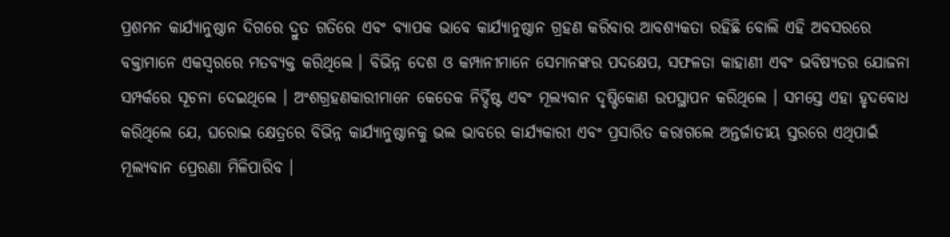ପ୍ରଶମନ କାର୍ଯ୍ୟାନୁଷ୍ଠାନ ଦିଗରେ ଦ୍ରୁତ ଗତିରେ ଏବଂ ବ୍ୟାପକ ଭାବେ କାର୍ଯ୍ୟାନୁଷ୍ଠାନ ଗ୍ରହଣ କରିବାର ଆବଶ୍ୟକତା ରହିଛି ବୋଲି ଏହି ଅବସରରେ ବକ୍ତାମାନେ ଏକସ୍ବରରେ ମତବ୍ୟକ୍ତ କରିଥିଲେ । ବିଭିନ୍ନ ଦେଶ ଓ କମ୍ପାନୀମାନେ ସେମାନଙ୍କର ପଦକ୍ଷେପ, ସଫଳତା କାହାଣୀ ଏବଂ ଭବିଷ୍ୟତର ଯୋଜନା ସମ୍ପର୍କରେ ସୂଚନା ଦେଇଥିଲେ । ଅଂଶଗ୍ରହଣକାରୀମାନେ କେତେକ ନିର୍ଦ୍ଦିଷ୍ଟ ଏବଂ ମୂଲ୍ୟବାନ ଦୃଷ୍ଟିକୋଣ ଉପସ୍ଥାପନ କରିଥିଲେ । ସମସ୍ତେ ଏହା ହୃଦବୋଧ କରିଥିଲେ ଯେ, ଘରୋଇ କ୍ଷେତ୍ରରେ ବିଭିନ୍ନ କାର୍ଯ୍ୟାନୁଷ୍ଠାନକୁ ଭଲ ଭାବରେ କାର୍ଯ୍ୟକାରୀ ଏବଂ ପ୍ରସାରିତ କରାଗଲେ ଅନ୍ତର୍ଜାତୀୟ ସ୍ତରରେ ଏଥିପାଇଁ ମୂଲ୍ୟବାନ ପ୍ରେରଣା ମିଳିପାରିବ ।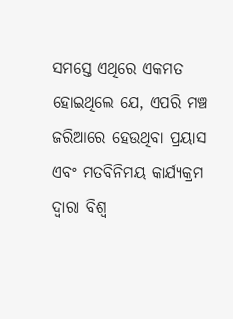ସମସ୍ତେ ଏଥିରେ ଏକମତ ହୋଇଥିଲେ ଯେ, ଏପରି ମଞ୍ଚ ଜରିଆରେ ହେଉଥିବା ପ୍ରୟାସ ଏବଂ ମତବିନିମୟ କାର୍ଯ୍ୟକ୍ରମ ଦ୍ବାରା ବିଶ୍ବ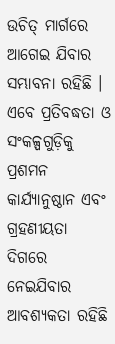ଉଚିତ୍ ମାର୍ଗରେ ଆଗେଇ ଯିବାର ସମ୍ଭାବନା ରହିଛି । ଏବେ ପ୍ରତିବଦ୍ଧତା ଓ ସଂକଳ୍ପଗୁଡ଼ିକୁ ପ୍ରଶମନ କାର୍ଯ୍ୟାନୁଷ୍ଠାନ ଏବଂ ଗ୍ରହଣୀୟତା ଦିଗରେ ନେଇଯିବାର ଆବଶ୍ୟକତା ରହିଛି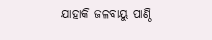ଯାହାକି ଜଳବାୟୁ ପାଣ୍ଠି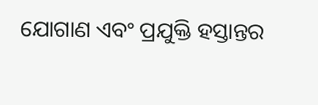ଯୋଗାଣ ଏବଂ ପ୍ରଯୁକ୍ତି ହସ୍ତାନ୍ତର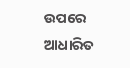ଉପରେ ଆଧାରିତ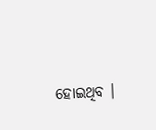ହୋଇଥିବ ।